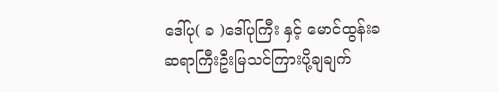ဒေါ်ပု( ခ )ဒေါ်ပုကြီး နှင့် မောင်ထွန်းခ
ဆရာကြီးဦးမြသင်ကြားပို့ချချက်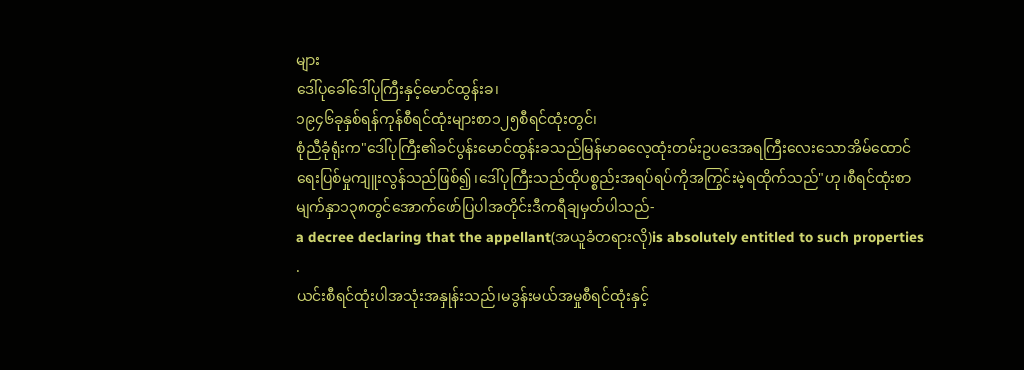များ
ဒေါ်ပုခေါ်ဒေါ်ပုကြီးနှင့်မောင်ထွန်းခ၊
၁၉၄၆ခုနှစ်ရန်ကုန်စီရင်ထုံးများစာ၁၂၅စီရင်ထုံးတွင်၊
စုံညီခုံရုံးက"ဒေါ်ပုကြီး၏ခင်ပွန်းမောင်ထွန်းခသည်မြန်မာဓလေ့ထုံးတမ်းဥပဒေအရကြီးလေးသောအိမ်ထောင်ရေးပြစ်မှုကျူးလွန်သည်ဖြစ်၍၊ဒေါ်ပုကြီးသည်ထိုပစ္စည်းအရပ်ရပ်ကိုအကြွင်းမဲ့ရထိုက်သည်"ဟု၊စီရင်ထုံးစာမျက်နှာ၁၃၈တွင်အောက်ဖော်ပြပါအတိုင်းဒီကရီချမှတ်ပါသည်-
a decree declaring that the appellant(အယူခံတရားလို)is absolutely entitled to such properties .
ယင်းစီရင်ထုံးပါအသုံးအနှုန်းသည်၊မဒွန်းမယ်အမှုစီရင်ထုံးနှင့်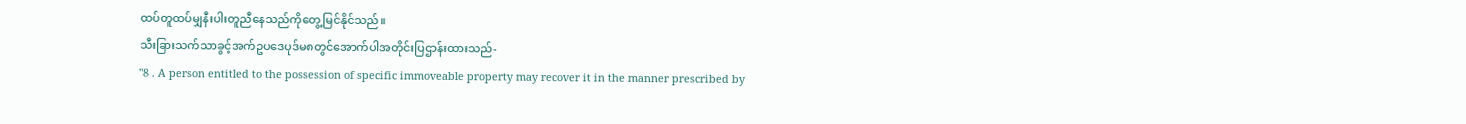ထပ်တူထပ်မျှနီးပါးတူညီနေသည်ကိုတွေ့မြင်နိုင်သည်။
သီးခြားသက်သာခွင့်အက်ဥပဒေပုဒ်မ၈တွင်အောက်ပါအတိုင်းပြဌာန်းထားသည်-
"8 . A person entitled to the possession of specific immoveable property may recover it in the manner prescribed by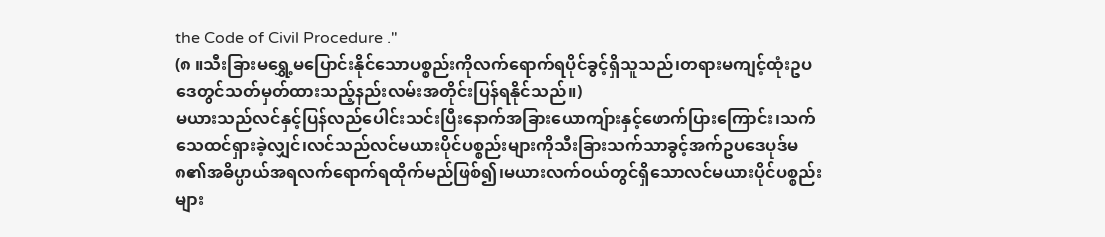the Code of Civil Procedure ."
(၈ ။သီးခြားမရွှေ့မပြောင်းနိုင်သောပစ္စည်းကိုလက်ရောက်ရပိုင်ခွင့်ရှိသူသည်၊တရားမကျင့်ထုံးဥပဒေတွင်သတ်မှတ်ထားသည့်နည်းလမ်းအတိုင်းပြန်ရနိုင်သည်။)
မယားသည်လင်နှင့်ပြန်လည်ပေါင်းသင်းပြီးနောက်အခြားယောကျ်ားနှင့်ဖောက်ပြားကြောင်း၊သက်သေထင်ရှားခဲ့လျှင်၊လင်သည်လင်မယားပိုင်ပစ္စည်းများကိုသီးခြားသက်သာခွင့်အက်ဥပဒေပုဒ်မ၈၏အဓိပ္ပာယ်အရလက်ရောက်ရထိုက်မည်ဖြစ်၍၊မယားလက်ဝယ်တွင်ရှိသောလင်မယားပိုင်ပစ္စည်းများ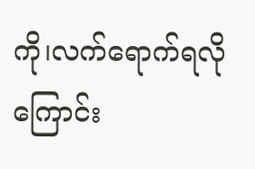ကို၊လက်ရောက်ရလိုကြောင်း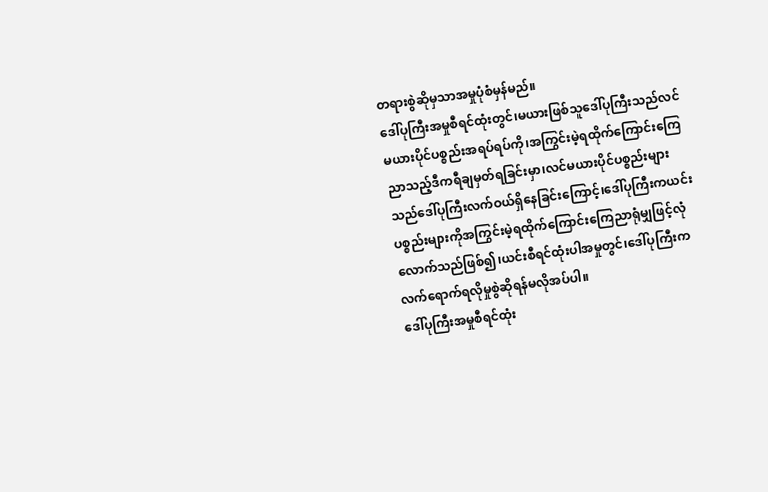တရားစွဲဆိုမှသာအမှုပုံစံမှန်မည်။
ဒေါ်ပုကြီးအမှုစီရင်ထုံးတွင်၊မယားဖြစ်သူဒေါ်ပုကြီးသည်လင်မယားပိုင်ပစ္စည်းအရပ်ရပ်ကို၊အကြွင်းမဲ့ရထိုက်ကြောင်းကြေညာသည့်ဒီကရီချမှတ်ရခြင်းမှာ၊လင်မယားပိုင်ပစ္စည်းများသည်ဒေါ်ပုကြီးလက်ဝယ်ရှိနေခြင်းကြောင့်၊ဒေါ်ပုကြီးကယင်းပစ္စည်းများကိုအကြွင်းမဲ့ရထိုက်ကြောင်းကြေညာရုံမျှဖြင့်လုံလောက်သည်ဖြစ်၍၊ယင်းစီရင်ထုံးပါအမှုတွင်၊ဒေါ်ပုကြီးကလက်ရောက်ရလိုမှုစွဲဆိုရန်မလိုအပ်ပါ။
ဒေါ်ပုကြီးအမှုစီရင်ထုံး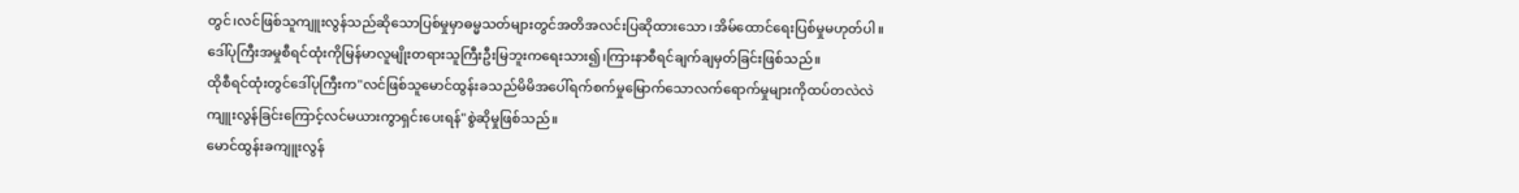တွင်၊လင်ဖြစ်သူကျူးလွန်သည်ဆိုသောပြစ်မှုမှာဓမ္မသတ်များတွင်အတိအလင်းပြဆိုထားသော၊အိမ်ထောင်ရေးပြစ်မှုမဟုတ်ပါ။ဒေါ်ပုကြီးအမှုစီရင်ထုံးကိုမြန်မာလူမျိုးတရားသူကြီးဦးမြဘူးကရေးသား၍၊ကြားနာစီရင်ချက်ချမှတ်ခြင်းဖြစ်သည်။
ထိုစီရင်ထုံးတွင်ဒေါ်ပုကြီးက"လင်ဖြစ်သူမောင်ထွန်းခသည်မိမိအပေါ်ရက်စက်မှုမြောက်သောလက်ရောက်မှုများကိုထပ်တလဲလဲကျူးလွန်ခြင်းကြောင့်လင်မယားကွာရှင်းပေးရန်"စွဲဆိုမှုဖြစ်သည်။
မောင်ထွန်းခကျူးလွန်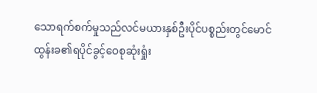သောရက်စက်မှုသည်လင်မယားနှစ်ဦးပိုင်ပစ္စည်းတွင်မောင်ထွန်းခ၏ရပိုင်ခွင့်ဝေစုဆုံးရှုံး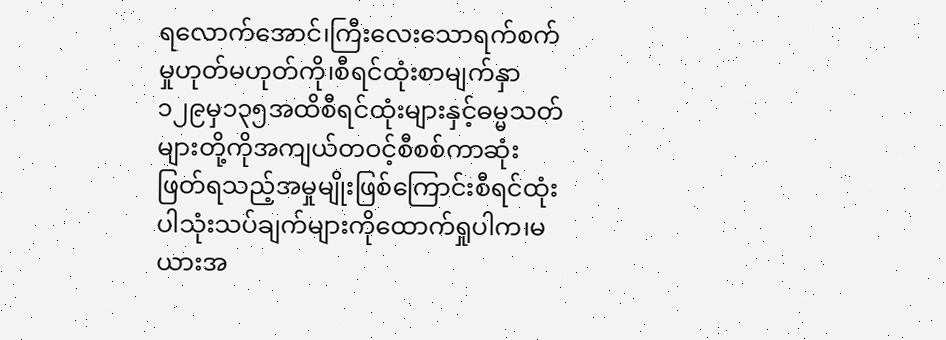ရလောက်အောင်၊ကြီးလေးသောရက်စက်မှုဟုတ်မဟုတ်ကို၊စီရင်ထုံးစာမျက်နှာ၁၂၉မှ၁၃၅အထိစီရင်ထုံးများနှင့်ဓမ္မသတ်များတို့ကိုအကျယ်တဝင့်စီစစ်ကာဆုံးဖြတ်ရသည့်အမှုမျိုးဖြစ်ကြောင်းစီရင်ထုံးပါသုံးသပ်ချက်များကိုထောက်ရှုပါက၊မယားအ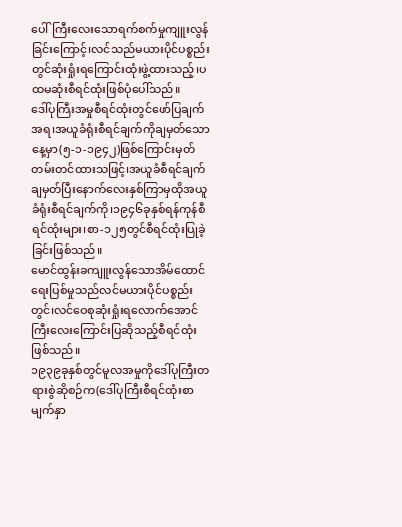ပေါ်ကြီးလေးသောရက်စက်မှုကျူးလွန်ခြင်းကြောင့်၊လင်သည်မယားပိုင်ပစ္စည်းတွင်ဆုံးရှုံးရကြောင်းထုံးဖွဲ့ထားသည့်၊ပထမဆုံးစီရင်ထုံးဖြစ်ပုံပေါ်သည်။
ဒေါ်ပုကြီးအမှုစီရင်ထုံးတွင်ဖော်ပြချက်အရ၊အယူခံရုံးစီရင်ချက်ကိုချမှတ်သောနေ့မှာ(၅-၁-၁၉၄၂)ဖြစ်ကြောင်းမှတ်တမ်းတင်ထားသဖြင့်၊အယူခံစီရင်ချက်ချမှတ်ပြီးနောက်လေးနှစ်ကြာမှထိုအယူခံရုံးစီရင်ချက်ကို၊၁၉၄၆ခုနှစ်ရန်ကုန်စီရင်ထုံးများ၊စာ-၁၂၅တွင်စီရင်ထုံးပြုခဲ့ခြင်းဖြစ်သည်။
မောင်ထွန်းခကျူးလွန်သောအိမ်ထောင်ရေးပြစ်မှုသည်လင်မယားပိုင်ပစ္စည်းတွင်၊လင်ဝေစုဆုံးရှုံးရလောက်အောင်ကြီးလေးကြောင်းပြဆိုသည့်စီရင်ထုံးဖြစ်သည်။
၁၉၃၉ခုနှစ်တွင်မူလအမှုကိုဒေါ်ပုကြီးတရားစွဲဆိုစဉ်က(ဒေါ်ပုကြီးစီရင်ထုံးစာမျက်နှာ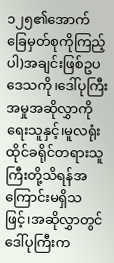၁၂၅၏အောက်ခြေမှတ်စုကိုကြည့်ပါ)အချင်းဖြစ်ဥပဒေသကို၊ဒေါ်ပုကြီးအမှုအဆိုလွှာကိုရေးသူနှင့်၊မူလရုံးထိုင်ခရိုင်တရားသူကြီးတို့သိရန်အကြောင်းမရှိသဖြင့်၊အဆိုလွှာတွင်ဒေါ်ပုကြီးက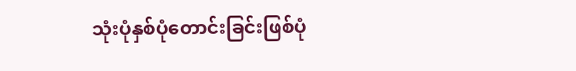သုံးပုံနှစ်ပုံတောင်းခြင်းဖြစ်ပုံ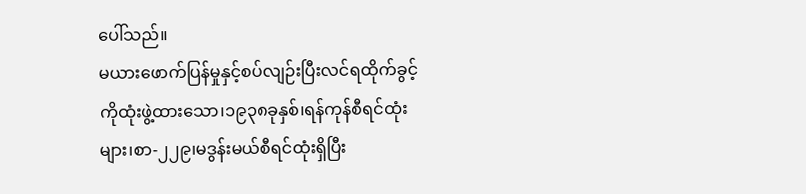ပေါ်သည်။
မယားဖောက်ပြန်မှုနှင့်စပ်လျဉ်းပြီးလင်ရထိုက်ခွင့်ကိုထုံးဖွဲ့ထားသော၊၁၉၃၈ခုနှစ်၊ရန်ကုန်စီရင်ထုံးများ၊စာ-၂၂၉၊မဒွန်းမယ်စီရင်ထုံးရှိပြီး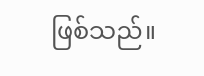ဖြစ်သည်။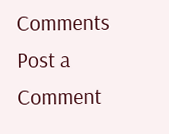Comments
Post a Comment